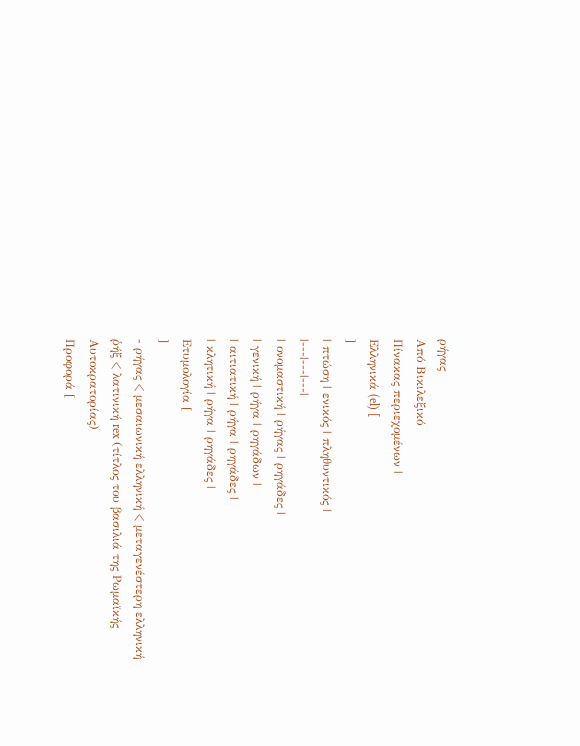ρήγας
Από Βικιλεξικό
Πίνακας περιεχομένων |
Ελληνικά (el) [
]
| πτώση | ενικός | πληθυντικός |
|---|---|---|
| ονομαστική | ρήγας | ρηγάδες |
| γενική | ρήγα | ρηγάδων |
| αιτιατική | ρήγα | ρηγάδες |
| κλητική | ρήγα | ρηγάδες |
Ετυμολογία [
]
- ρήγας < μεσαιωνική ελληνική < μεταγενέστερη ελληνική ῥήξ < λατινική rex (τίτλος του βασιλιά της Ρωμαϊκής Αυτοκρατορίας)
Προφορά [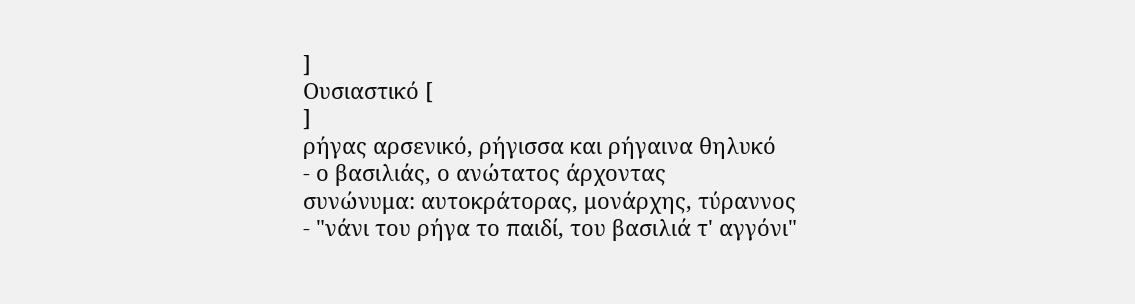]
Ουσιαστικό [
]
ρήγας αρσενικό, ρήγισσα και ρήγαινα θηλυκό
- ο βασιλιάς, ο ανώτατος άρχοντας
συνώνυμα: αυτοκράτορας, μονάρχης, τύραννος
- "νάνι του ρήγα το παιδί, του βασιλιά τ' αγγόνι"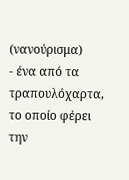(νανούρισμα)
- ένα από τα τραπουλόχαρτα, το οποίο φέρει την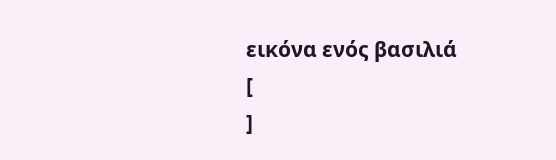εικόνα ενός βασιλιά
[
]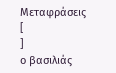Μεταφράσεις [
]
ο βασιλιάς